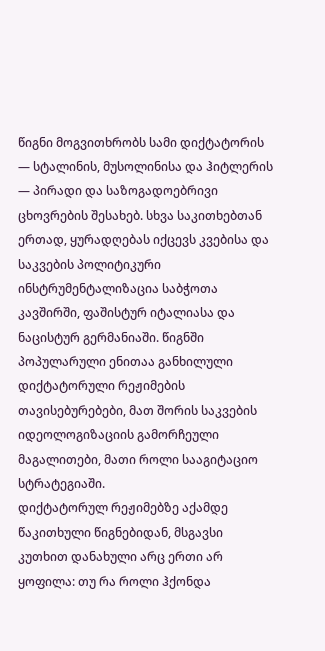წიგნი მოგვითხრობს სამი დიქტატორის — სტალინის, მუსოლინისა და ჰიტლერის — პირადი და საზოგადოებრივი ცხოვრების შესახებ. სხვა საკითხებთან ერთად, ყურადღებას იქცევს კვებისა და საკვების პოლიტიკური ინსტრუმენტალიზაცია საბჭოთა კავშირში, ფაშისტურ იტალიასა და ნაცისტურ გერმანიაში. წიგნში პოპულარული ენითაა განხილული დიქტატორული რეჟიმების თავისებურებები, მათ შორის საკვების იდეოლოგიზაციის გამორჩეული მაგალითები, მათი როლი სააგიტაციო სტრატეგიაში.
დიქტატორულ რეჟიმებზე აქამდე წაკითხული წიგნებიდან, მსგავსი კუთხით დანახული არც ერთი არ ყოფილა: თუ რა როლი ჰქონდა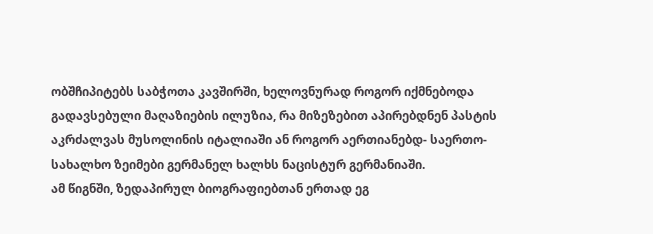ობშჩიპიტებს საბჭოთა კავშირში, ხელოვნურად როგორ იქმნებოდა გადავსებული მაღაზიების ილუზია, რა მიზეზებით აპირებდნენ პასტის აკრძალვას მუსოლინის იტალიაში ან როგორ აერთიანებდ- საერთო-სახალხო ზეიმები გერმანელ ხალხს ნაცისტურ გერმანიაში.
ამ წიგნში, ზედაპირულ ბიოგრაფიებთან ერთად ეგ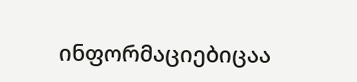ინფორმაციებიცაა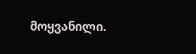მოყვანილი.